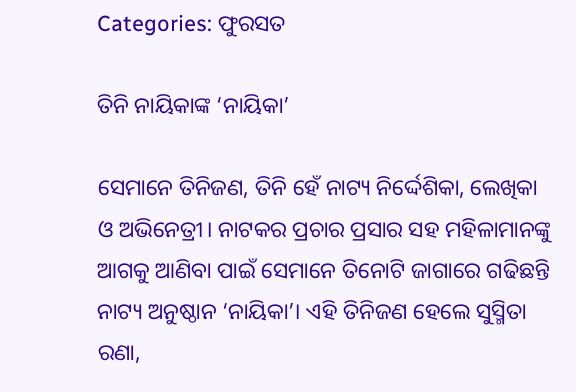Categories: ଫୁରସତ

ତିନି ନାୟିକାଙ୍କ ‘ନାୟିକା’

ସେମାନେ ତିନିଜଣ, ତିନି ହେଁ ନାଟ୍ୟ ନିର୍ଦ୍ଦେଶିକା, ଲେଖିକା ଓ ଅଭିନେତ୍ରୀ। ନାଟକର ପ୍ରଚାର ପ୍ରସାର ସହ ମହିଳାମାନଙ୍କୁ ଆଗକୁ ଆଣିବା ପାଇଁ ସେମାନେ ତିନୋଟି ଜାଗାରେ ଗଢିଛନ୍ତି ନାଟ୍ୟ ଅନୁଷ୍ଠାନ ‘ନାୟିକା’। ଏହି ତିନିଜଣ ହେଲେ ସୁସ୍ମିତା ରଣା,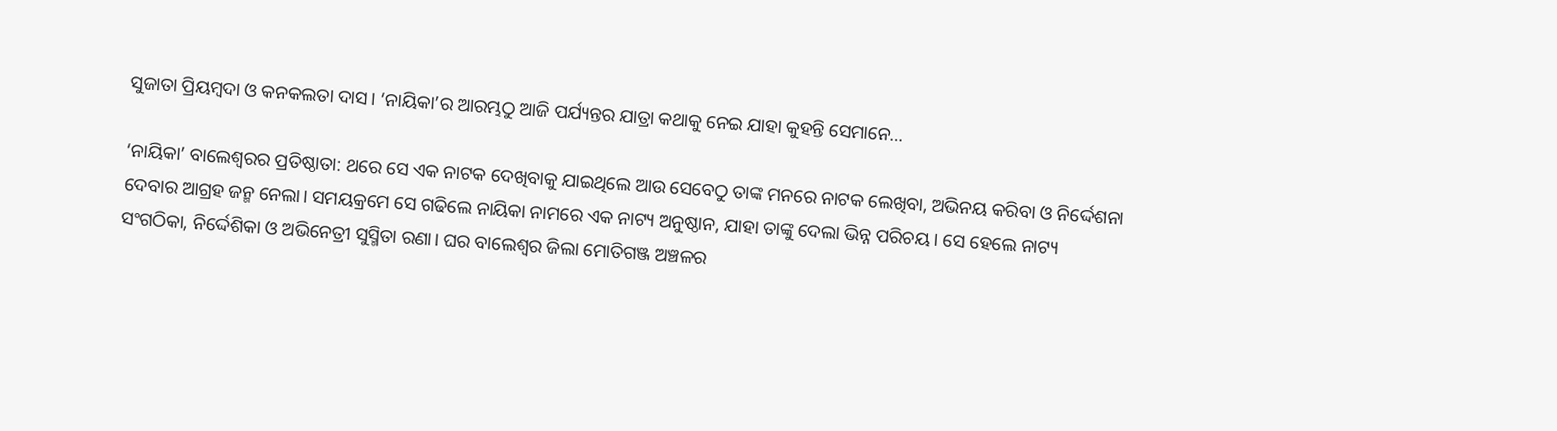ସୁଜାତା ପ୍ରିୟମ୍ବଦା ଓ କନକଲତା ଦାସ। ‘ନାୟିକା’ର ଆରମ୍ଭଠୁ ଆଜି ପର୍ଯ୍ୟନ୍ତର ଯାତ୍ରା କଥାକୁ ନେଇ ଯାହା କୁହନ୍ତି ସେମାନେ…

‘ନାୟିକା’ ବାଲେଶ୍ୱରର ପ୍ରତିଷ୍ଠାତା: ଥରେ ସେ ଏକ ନାଟକ ଦେଖିବାକୁ ଯାଇଥିଲେ ଆଉ ସେବେଠୁ ତାଙ୍କ ମନରେ ନାଟକ ଲେଖିବା, ଅଭିନୟ କରିବା ଓ ନିର୍ଦ୍ଦେଶନା ଦେବାର ଆଗ୍ରହ ଜନ୍ମ ନେଲା। ସମୟକ୍ରମେ ସେ ଗଢିଲେ ନାୟିକା ନାମରେ ଏକ ନାଟ୍ୟ ଅନୁଷ୍ଠାନ, ଯାହା ତାଙ୍କୁ ଦେଲା ଭିନ୍ନ ପରିଚୟ। ସେ ହେଲେ ନାଟ୍ୟ ସଂଗଠିକା, ନିର୍ଦ୍ଦେଶିକା ଓ ଅଭିନେତ୍ରୀ ସୁସ୍ମିତା ରଣା। ଘର ବାଲେଶ୍ୱର ଜିଲା ମୋତିଗଞ୍ଜ ଅଞ୍ଚଳର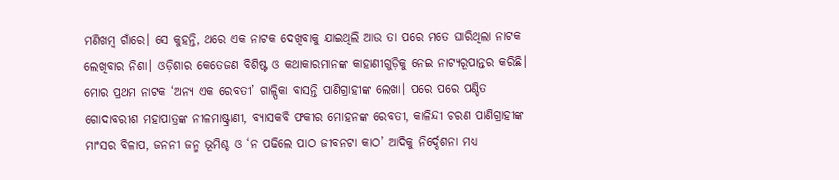ମଣିଖମ୍ବ ଗାଁରେ। ସେ କୁହନ୍ତି, ଥରେ ଏକ ନାଟକ ଦେଖିବାକୁ ଯାଇଥିଲି ଆଉ ତା ପରେ ମତେ ଘାରିଥିଲା ନାଟକ ଲେଖିବାର ନିଶା। ଓଡ଼ିଶାର କେତେଜଣ ବିଶିଷ୍ଟ ଓ କଥାକାରମାନଙ୍କ କାହାଣୀଗୁଡ଼ିକୁ ନେଇ ନାଟ୍ୟରୂପାନ୍ତର କରିଛି। ମୋର ପ୍ରଥମ ନାଟକ ‘ଅନ୍ୟ ଏକ ରେବତୀ’ ଗାଳ୍ପିକା ବାସନ୍ତି ପାଣିଗ୍ରାହୀଙ୍କ ଲେଖା। ପରେ ପରେ ପଣ୍ଡିତ ଗୋଦାବରୀଶ ମହାପାତ୍ରଙ୍କ ନୀଳମାଷ୍ଟ୍ରାଣୀ, ବ୍ୟାସକବି ଫକୀର ମୋହନଙ୍କ ରେବତୀ, କାଳିନ୍ଦୀ ଚରଣ ପାଣିଗ୍ରାହୀଙ୍କ ମାଂସର ବିଳାପ, ଜନନୀ ଜନ୍ମ ଭୂମିଶ୍ଚ ଓ ‘ନ ପଢିଲେ ପାଠ ଜୀବନଟା କାଠ’ ଆଦିକୁ ନିର୍ଦ୍ଦେଶନା ମଧ୍ୟ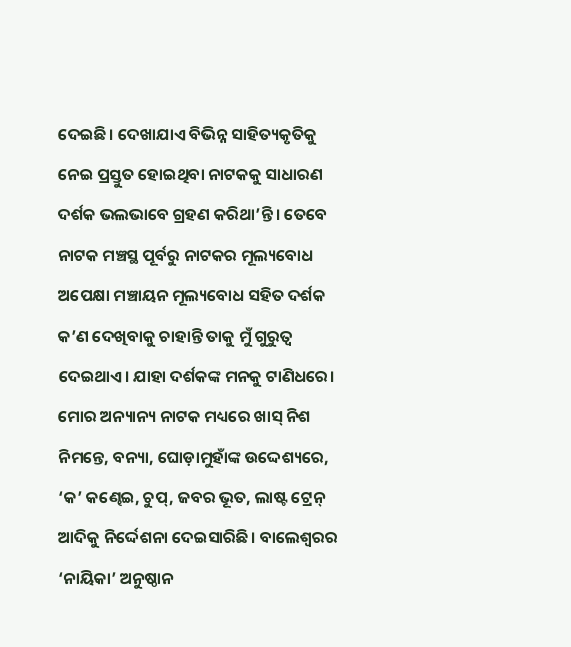ଦେଇଛି। ଦେଖାଯାଏ ବିଭିନ୍ନ ସାହିତ୍ୟକୃତିକୁ ନେଇ ପ୍ରସ୍ତୁତ ହୋଇଥିବା ନାଟକକୁ ସାଧାରଣ ଦର୍ଶକ ଭଲଭାବେ ଗ୍ରହଣ କରିଥା’ନ୍ତି। ତେବେ ନାଟକ ମଞ୍ଚସ୍ଥ ପୂର୍ବରୁ ନାଟକର ମୂଲ୍ୟବୋଧ ଅପେକ୍ଷା ମଞ୍ଚାୟନ ମୂଲ୍ୟବୋଧ ସହିତ ଦର୍ଶକ କ’ଣ ଦେଖିବାକୁ ଚାହାନ୍ତି ତାକୁ ମୁଁ ଗୁରୁତ୍ୱ ଦେଇଥାଏ। ଯାହା ଦର୍ଶକଙ୍କ ମନକୁ ଟାଣିଧରେ। ମୋର ଅନ୍ୟାନ୍ୟ ନାଟକ ମଧ୍ୟରେ ଖାସ୍‌ ନିଶ ନିମନ୍ତେ, ବନ୍ୟା, ଘୋଡ଼ାମୁହାଁଙ୍କ ଉଦ୍ଦେଶ୍ୟରେ, ‘କ’ କଣ୍ଢେଇ, ଚୁପ୍‌, ଜବର ଭୂତ, ଲାଷ୍ଟ ଟ୍ରେନ୍‌ ଆଦିକୁ ନିର୍ଦ୍ଦେଶନା ଦେଇସାରିଛି। ବାଲେଶ୍ୱରର ‘ନାୟିକା’ ଅନୁଷ୍ଠାନ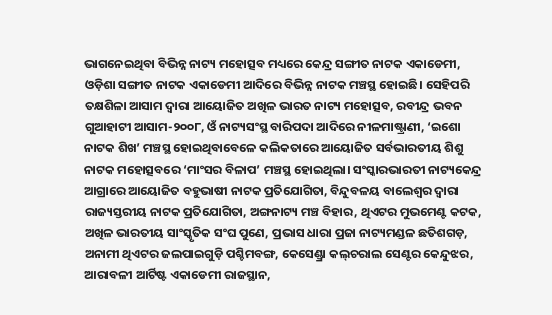ଭାଗନେଇଥିବା ବିଭିନ୍ନ ନାଟ୍ୟ ମହୋତ୍ସବ ମଧ୍ୟରେ କେନ୍ଦ୍ର ସଙ୍ଗୀତ ନାଟକ ଏକାଡେମୀ, ଓଡ଼ିଶା ସଙ୍ଗୀତ ନାଟକ ଏକାଡେମୀ ଆଦିରେ ବିଭିନ୍ନ ନାଟକ ମଞ୍ଚସ୍ଥ ହୋଇଛି। ସେହିପରି ତକ୍ଷଶିଳା ଆସାମ ଦ୍ୱାରା ଆୟୋଜିତ ଅଖିଳ ଭାରତ ନାଟ୍ୟ ମହୋତ୍ସବ, ରବୀନ୍ଦ୍ର ଭବନ ଗୁଆହାଟୀ ଆସାମ-୨୦୦୮, ଓଁ ନାଟ୍ୟସଂସ୍ଥ ବାରିପଦା ଆଦିରେ ନୀଳମାଷ୍ଟ୍ରାଣୀ, ‘ଇଶୋ ନାଟକ ଶିଖ’ ମଞ୍ଚସ୍ଥ ହୋଇଥିବାବେଳେ କଲିକତାରେ ଆୟୋଜିତ ସର୍ବଭାରତୀୟ ଶିଶୁ ନାଟକ ମହୋତ୍ସବରେ ‘ମାଂସର ବିଳାପ’ ମଞ୍ଚସ୍ଥ ହୋଇଥିଲା। ସଂସ୍କାରଭାରତୀ ନାଟ୍ୟକେନ୍ଦ୍ର ଆଗ୍ରାରେ ଆୟୋଜିତ ବହୁଭାଷୀ ନାଟକ ପ୍ରତିଯୋଗିତା, ବିନ୍ଦୁବଳୟ ବାଲେଶ୍ୱର ଦ୍ୱାରା ରାଜ୍ୟସ୍ତରୀୟ ନାଟକ ପ୍ରତିଯୋଗିତା, ଅଙ୍ଗନାଟ୍ୟ ମଞ୍ଚ ବିହାର, ଥିଏଟର ମୁଭମେଣ୍ଟ କଟକ, ଅଖିଳ ଭାରତୀୟ ସାଂସ୍କୃତିକ ସଂଘ ପୁଣେ, ପ୍ରଭାସ ଧାରା ପ୍ରଜା ନାଟ୍ୟମଣ୍ଡଳ ଛତିଶଗଡ଼, ଅନାମୀ ଥିଏଟର ଜଲପାଇଗୁଡ଼ି ପଶ୍ଚିମବଙ୍ଗ, କେସେଣ୍ଡ୍ରା କଲ୍‌ଚରାଲ ସେଣ୍ଟର କେନ୍ଦୁଝର, ଆରାବଳୀ ଆର୍ଟିଷ୍ଟ ଏକାଡେମୀ ରାଜସ୍ଥାନ,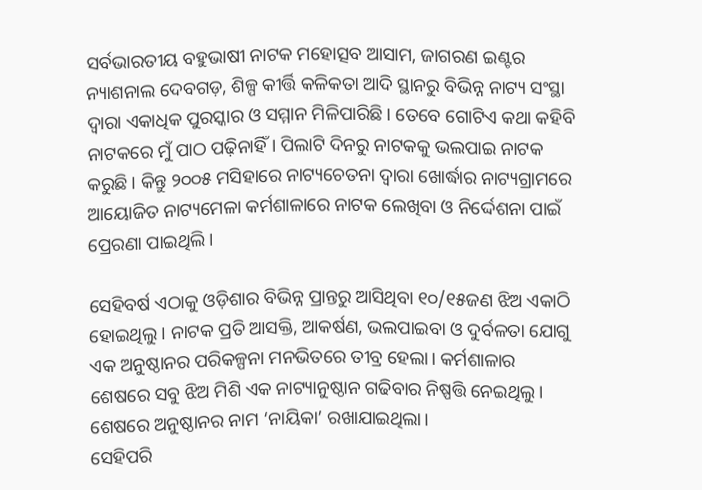ସର୍ବଭାରତୀୟ ବହୁଭାଷୀ ନାଟକ ମହୋତ୍ସବ ଆସାମ, ଜାଗରଣ ଇଣ୍ଟର ନ୍ୟାଶନାଲ ଦେବଗଡ଼, ଶିଳ୍ପ କୀର୍ତ୍ତି କଳିକତା ଆଦି ସ୍ଥାନରୁ ବିଭିନ୍ନ ନାଟ୍ୟ ସଂସ୍ଥା ଦ୍ୱାରା ଏକାଧିକ ପୁରସ୍କାର ଓ ସମ୍ମାନ ମିଳିପାରିଛି। ତେବେ ଗୋଟିଏ କଥା କହିବି ନାଟକରେ ମୁଁ ପାଠ ପଢ଼ିନାହିଁ। ପିଲାଟି ଦିନରୁ ନାଟକକୁ ଭଲପାଇ ନାଟକ କରୁଛି । କିନ୍ତୁ ୨୦୦୫ ମସିହାରେ ନାଟ୍ୟଚେତନା ଦ୍ୱାରା ଖୋର୍ଦ୍ଧାର ନାଟ୍ୟଗ୍ରାମରେ ଆୟୋଜିତ ନାଟ୍ୟମେଳା କର୍ମଶାଳାରେ ନାଟକ ଲେଖିବା ଓ ନିର୍ଦ୍ଦେଶନା ପାଇଁ ପ୍ରେରଣା ପାଇଥିଲି।

ସେହିବର୍ଷ ଏଠାକୁ ଓଡ଼ିଶାର ବିଭିନ୍ନ ପ୍ରାନ୍ତରୁ ଆସିଥିବା ୧୦/୧୫ଜଣ ଝିଅ ଏକାଠି ହୋଇଥିଲୁ । ନାଟକ ପ୍ରତି ଆସକ୍ତି, ଆକର୍ଷଣ, ଭଲପାଇବା ଓ ଦୁର୍ବଳତା ଯୋଗୁ ଏକ ଅନୁଷ୍ଠାନର ପରିକଳ୍ପନା ମନଭିତରେ ତୀବ୍ର ହେଲା। କର୍ମଶାଳାର ଶେଷରେ ସବୁ ଝିଅ ମିଶି ଏକ ନାଟ୍ୟାନୁଷ୍ଠାନ ଗଢିବାର ନିଷ୍ପତ୍ତି ନେଇଥିଲୁ। ଶେଷରେ ଅନୁଷ୍ଠାନର ନାମ ‘ନାୟିକା’ ରଖାଯାଇଥିଲା।
ସେହିପରି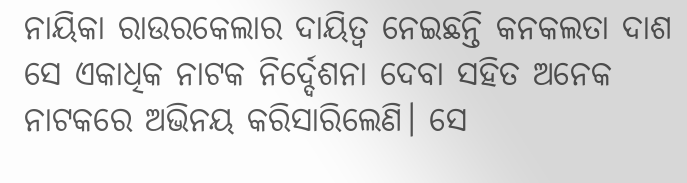ନାୟିକା ରାଉରକେଲାର ଦାୟିତ୍ୱ ନେଇଛନ୍ତି କନକଲତା ଦାଶ ସେ ଏକାଧିକ ନାଟକ ନିର୍ଦ୍ଦେଶନା ଦେବା ସହିତ ଅନେକ ନାଟକରେ ଅଭିନୟ କରିସାରିଲେଣି। ସେ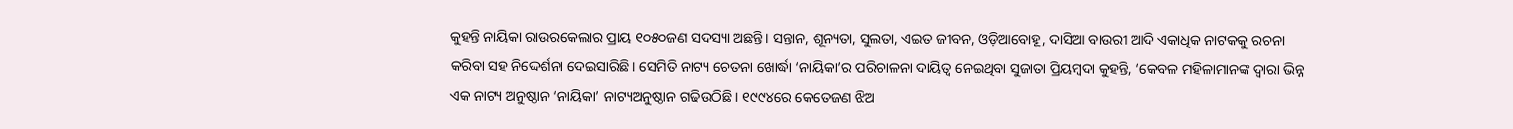କୁହନ୍ତି ନାୟିକା ରାଉରକେଲାର ପ୍ରାୟ ୧୦୫୦ଜଣ ସଦସ୍ୟା ଅଛନ୍ତି। ସନ୍ତାନ, ଶୂନ୍ୟତା, ସୁଲତା, ଏଇତ ଜୀବନ, ଓଡ଼ିଆବୋହୂ, ଦାସିଆ ବାଉରୀ ଆଦି ଏକାଧିକ ନାଟକକୁ ରଚନା କରିବା ସହ ନିଦ୍ଦେର୍ଶନା ଦେଇସାରିଛି। ସେମିତି ନାଟ୍ୟ ଚେତନା ଖୋର୍ଦ୍ଧା ‘ନାୟିକା’ର ପରିଚାଳନା ଦାୟିତ୍ୱ ନେଇଥିବା ସୁଜାତା ପ୍ରିୟମ୍ବଦା କୁହନ୍ତି, ‘କେବଳ ମହିଳାମାନଙ୍କ ଦ୍ୱାରା ଭିନ୍ନ ଏକ ନାଟ୍ୟ ଅନୁଷ୍ଠାନ ‘ନାୟିକା’ ନାଟ୍ୟଅନୁଷ୍ଠାନ ଗଢିଉଠିଛି। ୧୯୯୪ରେ କେତେଜଣ ଝିଅ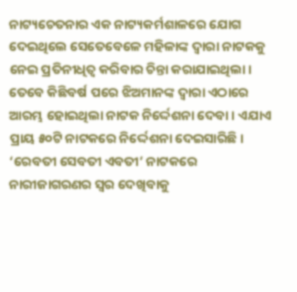ନାଟ୍ୟଚେତନାର ଏକ ନାଟ୍ୟକର୍ମଶାଳରେ ଯୋଗ ଦେଇଥିଲେ ସେତେବେଳେ ମହିଳାଙ୍କ ଦ୍ୱାରା ନାଟକକୁ ନେଇ ପ୍ରତିନୀଧିତ୍ୱ କରିବାର ଚିନ୍ତା କରାଯାଇଥିଲା। ତେବେ କିଛିବର୍ଷ ପରେ ଝିଅମାନଙ୍କ ଦ୍ୱାରା ଏଠାରେ ଆରମ୍ଭ ହୋଇଥିଲା ନାଟକ ନିର୍ଦ୍ଦେଶନା ଦେବା । ଏଯାଏ ପ୍ରାୟ ୫୦ଟି ନାଟକରେ ନିର୍ଦ୍ଦେଶନା ଦେଇସାରିଛି। ‘ରେବତୀ ସେବତୀ ଏବତୀ’ ନାଟକରେ ନାରୀଜାଗରଣର ସ୍ବର ଦେଖିବାକୁ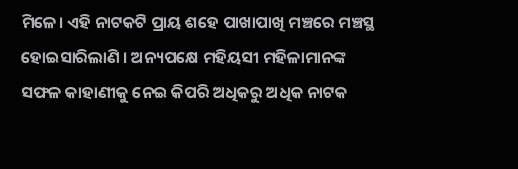ମିଳେ। ଏହି ନାଟକଟି ପ୍ରାୟ ଶହେ ପାଖାପାଖି ମଞ୍ଚରେ ମଞ୍ଚସ୍ଥ ହୋଇସାରିଲାଣି । ଅନ୍ୟପକ୍ଷେ ମହିୟସୀ ମହିଳାମାନଙ୍କ ସଫଳ କାହାଣୀକୁ ନେଇ କିପରି ଅଧିକରୁ ଅଧିକ ନାଟକ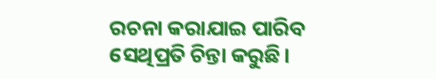ରଚନା କରାଯାଇ ପାରିବ ସେଥିପ୍ରତି ଚିନ୍ତା କରୁଛି।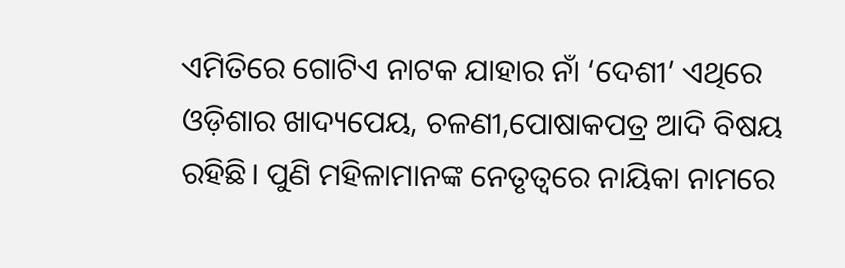ଏମିତିରେ ଗୋଟିଏ ନାଟକ ଯାହାର ନାଁ ‘ଦେଶୀ’ ଏଥିରେ ଓଡ଼ିଶାର ଖାଦ୍ୟପେୟ, ଚଳଣୀ,ପୋଷାକପତ୍ର ଆଦି ବିଷୟ ରହିଛି। ପୁଣି ମହିଳାମାନଙ୍କ ନେତୃତ୍ୱରେ ନାୟିକା ନାମରେ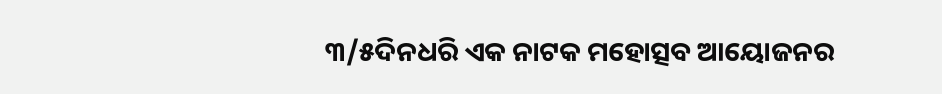୩/୫ଦିନଧରି ଏକ ନାଟକ ମହୋତ୍ସବ ଆୟୋଜନର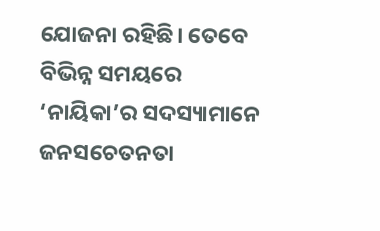ଯୋଜନା ରହିଛି। ତେବେ ବିଭିନ୍ନ ସମୟରେ ‘ନାୟିକା’ର ସଦସ୍ୟାମାନେ ଜନସଚେତନତା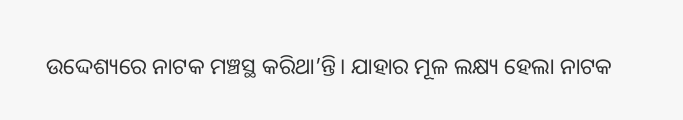ଉଦ୍ଦେଶ୍ୟରେ ନାଟକ ମଞ୍ଚସ୍ଥ କରିଥା’ନ୍ତି। ଯାହାର ମୂଳ ଲକ୍ଷ୍ୟ ହେଲା ନାଟକ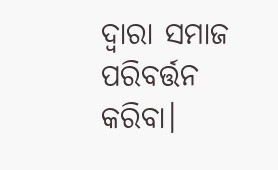ଦ୍ୱାରା ସମାଜ ପରିବର୍ତ୍ତନ କରିବା।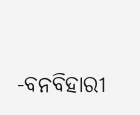-ବନବିହାରୀ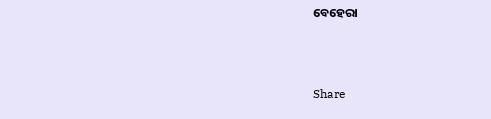ବେହେରା



Share